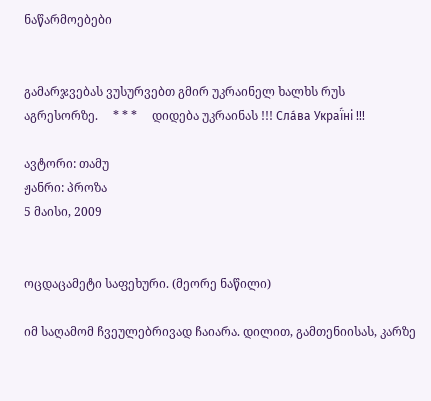ნაწარმოებები


გამარჯვებას ვუსურვებთ გმირ უკრაინელ ხალხს რუს აგრესორზე.     * * *     დიდება უკრაინას !!! Сла́ва Украї́ні !!!

ავტორი: თამუ
ჟანრი: პროზა
5 მაისი, 2009


ოცდაცამეტი საფეხური. (მეორე ნაწილი)

იმ საღამომ ჩვეულებრივად ჩაიარა. დილით, გამთენიისას, კარზე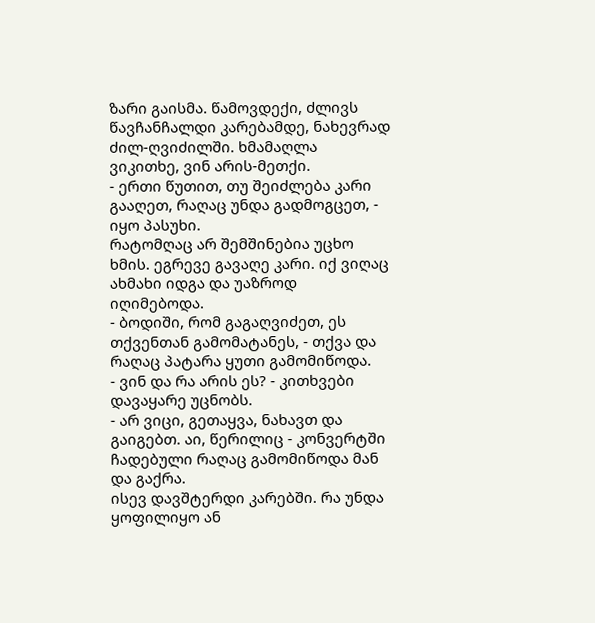ზარი გაისმა. წამოვდექი, ძლივს წავჩანჩალდი კარებამდე, ნახევრად ძილ-ღვიძილში. ხმამაღლა ვიკითხე, ვინ არის-მეთქი.
- ერთი წუთით, თუ შეიძლება კარი გააღეთ, რაღაც უნდა გადმოგცეთ, - იყო პასუხი.
რატომღაც არ შემშინებია უცხო ხმის. ეგრევე გავაღე კარი. იქ ვიღაც ახმახი იდგა და უაზროდ იღიმებოდა.
- ბოდიში, რომ გაგაღვიძეთ, ეს თქვენთან გამომატანეს, - თქვა და რაღაც პატარა ყუთი გამომიწოდა.
- ვინ და რა არის ეს? - კითხვები დავაყარე უცნობს.
- არ ვიცი, გეთაყვა, ნახავთ და გაიგებთ. აი, წერილიც - კონვერტში ჩადებული რაღაც გამომიწოდა მან და გაქრა.
ისევ დავშტერდი კარებში. რა უნდა ყოფილიყო ან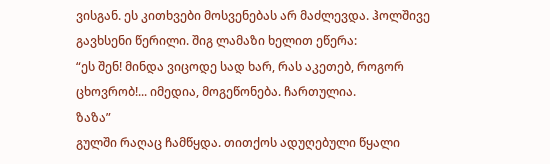ვისგან. ეს კითხვები მოსვენებას არ მაძლევდა. ჰოლშივე გავხსენი წერილი. შიგ ლამაზი ხელით ეწერა:
“ეს შენ! მინდა ვიცოდე სად ხარ, რას აკეთებ, როგორ ცხოვრობ!... იმედია, მოგეწონება. ჩართულია.
ზაზა”
გულში რაღაც ჩამწყდა. თითქოს ადუღებული წყალი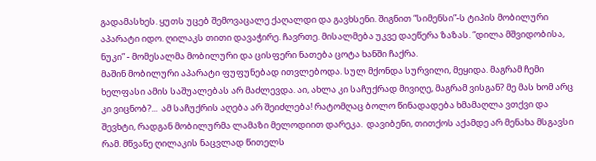გადამასხეს. ყუთს უცებ შემოვაცალე ქაღალდი და გავხსენი. შიგნით “სიმენსი”-ს ტიპის მობილური აპარატი იდო. ღილაკს თითი დავაჭირე. ჩავრთე. მისალმება უკვე დაეწერა ზაზას. “დილა მშვიდობისა, ნუკი” - მომესალმა მობილური და ცისფერი ნათება ცოტა ხანში ჩაქრა.
მაშინ მობილური აპარატი ფუფუნებად ითვლებოდა. სულ მქონდა სურვილი, მეყიდა. მაგრამ ჩემი ხელფასი ამის საშუალებას არ მაძლევდა. აი, ახლა კი საჩუქრად მივიღე, მაგრამ ვისგან? მე მას ხომ არც კი ვიცნობ?...  ამ საჩუქრის აღება არ შეიძლება! რატომღაც ბოლო წინადადება ხმამაღლა ვთქვი და შევხტი, რადგან მობილურმა ლამაზი მელოდიით დარეკა.  დავიბენი, თითქოს აქამდე არ მენახა მსგავსი რამ. მწვანე ღილაკის ნაცვლად წითელს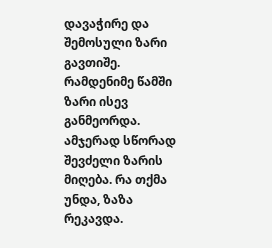დავაჭირე და შემოსული ზარი გავთიშე. რამდენიმე წამში ზარი ისევ განმეორდა. ამჯერად სწორად შევძელი ზარის მიღება. რა თქმა უნდა, ზაზა რეკავდა.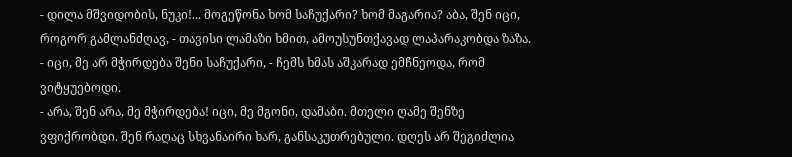- დილა მშვიდობის, ნუკი!... მოგეწონა ხომ საჩუქარი? ხომ მაგარია? აბა, შენ იცი, როგორ გამლანძღავ, - თავისი ლამაზი ხმით, ამოუსუნთქავად ლაპარაკობდა ზაზა.
- იცი, მე არ მჭირდება შენი საჩუქარი, - ჩემს ხმას აშკარად ემჩნეოდა, რომ ვიტყუებოდი.
- არა, შენ არა, მე მჭირდება! იცი, მე მგონი, დამაბი. მთელი ღამე შენზე ვფიქრობდი. შენ რაღაც სხვანაირი ხარ, განსაკუთრებული. დღეს არ შეგიძლია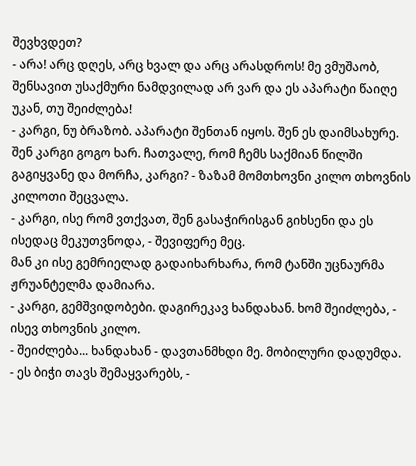შევხვდეთ?
- არა! არც დღეს, არც ხვალ და არც არასდროს! მე ვმუშაობ, შენსავით უსაქმური ნამდვილად არ ვარ და ეს აპარატი წაიღე უკან, თუ შეიძლება!
- კარგი, ნუ ბრაზობ. აპარატი შენთან იყოს. შენ ეს დაიმსახურე. შენ კარგი გოგო ხარ. ჩათვალე, რომ ჩემს საქმიან წილში გაგიყვანე და მორჩა, კარგი? - ზაზამ მომთხოვნი კილო თხოვნის კილოთი შეცვალა.
- კარგი, ისე რომ ვთქვათ, შენ გასაჭირისგან გიხსენი და ეს ისედაც მეკუთვნოდა, - შევიფერე მეც.
მან კი ისე გემრიელად გადაიხარხარა, რომ ტანში უცნაურმა ჟრუანტელმა დამიარა.
- კარგი, გემშვიდობები. დაგირეკავ ხანდახან. ხომ შეიძლება, - ისევ თხოვნის კილო.
- შეიძლება... ხანდახან - დავთანმხდი მე. მობილური დადუმდა.
- ეს ბიჭი თავს შემაყვარებს, -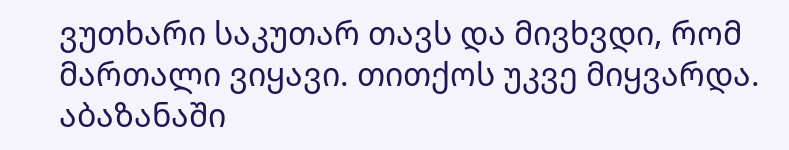ვუთხარი საკუთარ თავს და მივხვდი, რომ მართალი ვიყავი. თითქოს უკვე მიყვარდა.
აბაზანაში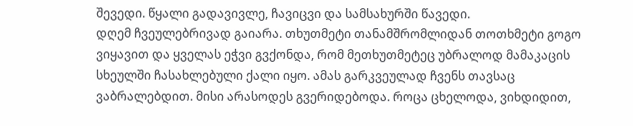შევედი. წყალი გადავივლე, ჩავიცვი და სამსახურში წავედი.
დღემ ჩვეულებრივად გაიარა. თხუთმეტი თანამშრომლიდან თოთხმეტი გოგო ვიყავით და ყველას ეჭვი გვქონდა, რომ მეთხუთმეტეც უბრალოდ მამაკაცის სხეულში ჩასახლებული ქალი იყო. ამას გარკვეულად ჩვენს თავსაც ვაბრალებდით. მისი არასოდეს გვერიდებოდა. როცა ცხელოდა, ვიხდიდით,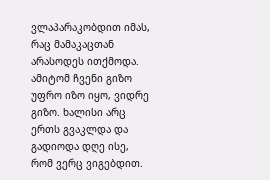ვლაპარაკობდით იმას, რაც მამაკაცთან არასოდეს ითქმოდა. ამიტომ ჩვენი გიზო უფრო იზო იყო, ვიდრე გიზო. ხალისი არც ერთს გვაკლდა და გადიოდა დღე ისე, რომ ვერც ვიგებდით.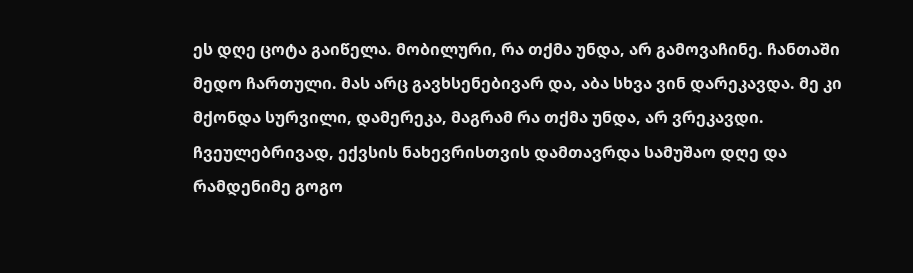ეს დღე ცოტა გაიწელა. მობილური, რა თქმა უნდა, არ გამოვაჩინე. ჩანთაში მედო ჩართული. მას არც გავხსენებივარ და, აბა სხვა ვინ დარეკავდა. მე კი მქონდა სურვილი, დამერეკა, მაგრამ რა თქმა უნდა, არ ვრეკავდი. ჩვეულებრივად, ექვსის ნახევრისთვის დამთავრდა სამუშაო დღე და რამდენიმე გოგო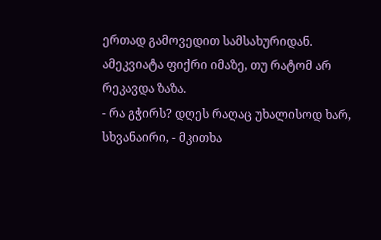ერთად გამოვედით სამსახურიდან. ამეკვიატა ფიქრი იმაზე, თუ რატომ არ რეკავდა ზაზა.
- რა გჭირს? დღეს რაღაც უხალისოდ ხარ, სხვანაირი, - მკითხა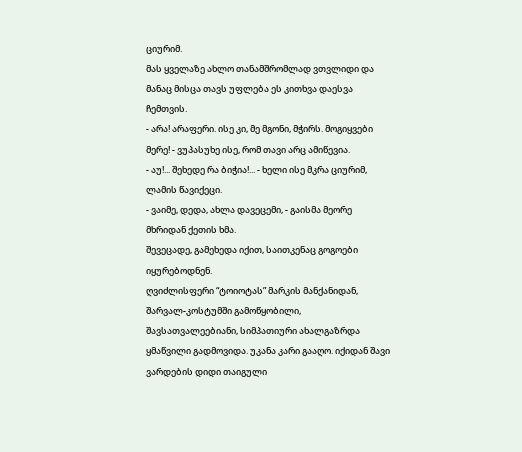ციურიმ.
მას ყველაზე ახლო თანამშრომლად ვთვლიდი და მანაც მისცა თავს უფლება ეს კითხვა დაესვა ჩემთვის.
- არა! არაფერი. ისე კი, მე მგონი, მჭირს. მოგიყვები მერე! - ვუპასუხე ისე, რომ თავი არც ამიწევია.
- აუ!... შეხედე რა ბიჭია!... - ხელი ისე მკრა ციურიმ, ლამის წავიქეცი.
- ვაიმე, დედა, ახლა დავეცემი, - გაისმა მეორე მხრიდან ქეთის ხმა.
შევეცადე, გამეხედა იქით, საითკენაც გოგოები იყურებოდნენ.
ღვიძლისფერი “ტოიოტას” მარკის მანქანიდან, შარვალ-კოსტუმში გამოწყობილი, შავსათვალეებიანი, სიმპათიური ახალგაზრდა ყმაწვილი გადმოვიდა. უკანა კარი გააღო. იქიდან შავი ვარდების დიდი თაიგული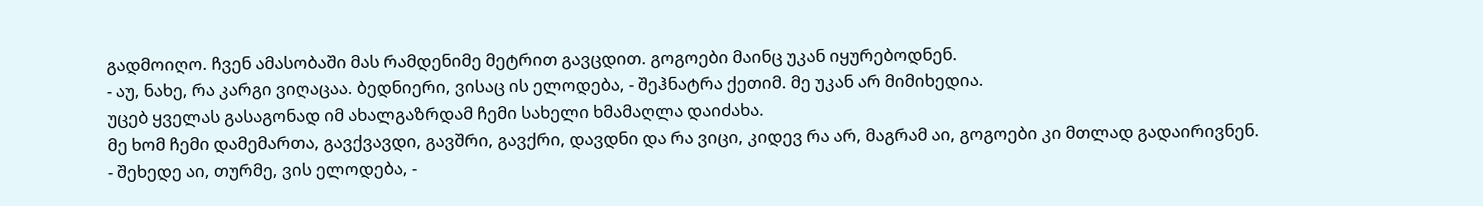გადმოიღო. ჩვენ ამასობაში მას რამდენიმე მეტრით გავცდით. გოგოები მაინც უკან იყურებოდნენ.
- აუ, ნახე, რა კარგი ვიღაცაა. ბედნიერი, ვისაც ის ელოდება, - შეჰნატრა ქეთიმ. მე უკან არ მიმიხედია.
უცებ ყველას გასაგონად იმ ახალგაზრდამ ჩემი სახელი ხმამაღლა დაიძახა.
მე ხომ ჩემი დამემართა, გავქვავდი, გავშრი, გავქრი, დავდნი და რა ვიცი, კიდევ რა არ, მაგრამ აი, გოგოები კი მთლად გადაირივნენ.
- შეხედე აი, თურმე, ვის ელოდება, -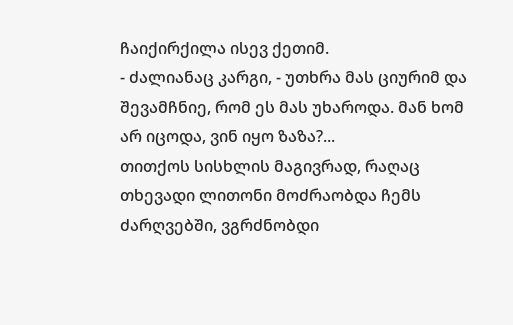ჩაიქირქილა ისევ ქეთიმ.
- ძალიანაც კარგი, - უთხრა მას ციურიმ და შევამჩნიე, რომ ეს მას უხაროდა. მან ხომ არ იცოდა, ვინ იყო ზაზა?...
თითქოს სისხლის მაგივრად, რაღაც თხევადი ლითონი მოძრაობდა ჩემს ძარღვებში, ვგრძნობდი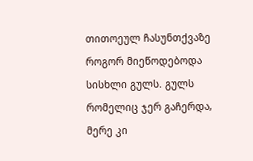თითოეულ ჩასუნთქვაზე როგორ მიეწოდებოდა სისხლი გულს. გულს რომელიც ჯერ გაჩერდა, მერე კი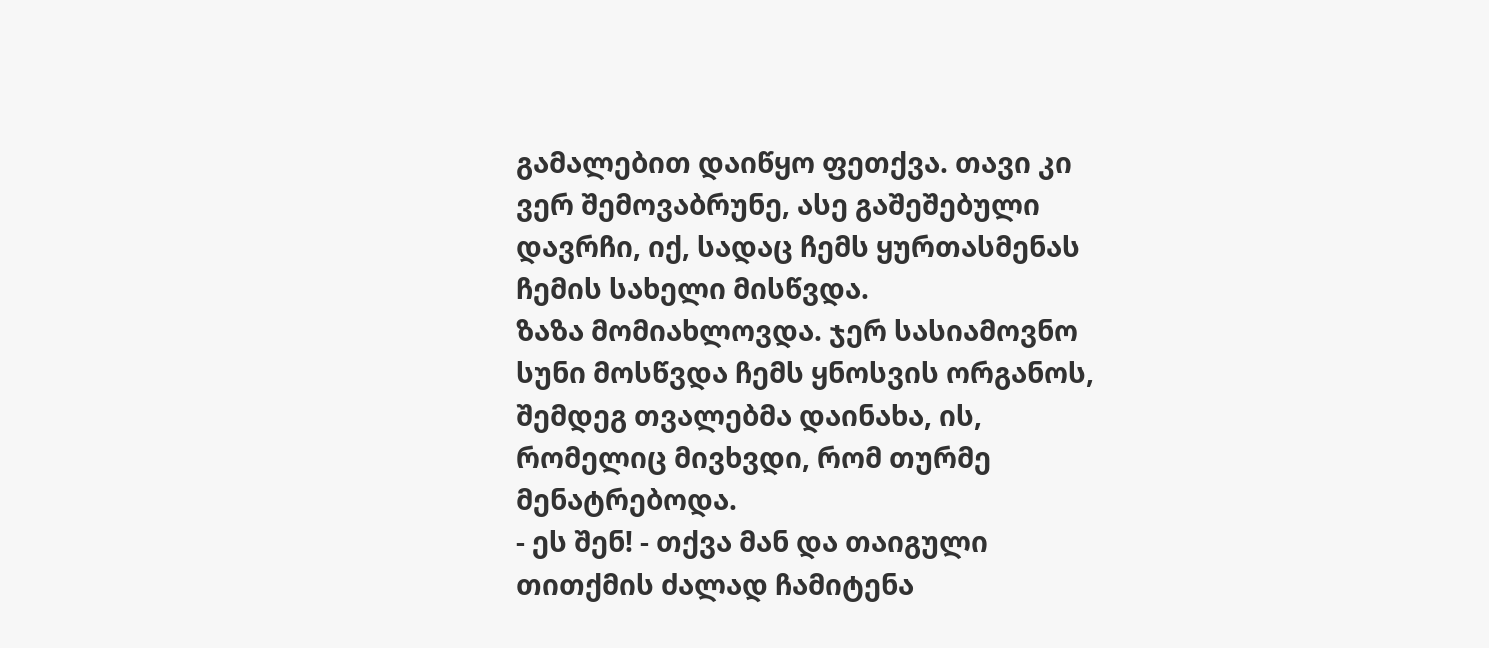გამალებით დაიწყო ფეთქვა. თავი კი ვერ შემოვაბრუნე, ასე გაშეშებული დავრჩი, იქ, სადაც ჩემს ყურთასმენას ჩემის სახელი მისწვდა.
ზაზა მომიახლოვდა. ჯერ სასიამოვნო სუნი მოსწვდა ჩემს ყნოსვის ორგანოს, შემდეგ თვალებმა დაინახა, ის, რომელიც მივხვდი, რომ თურმე მენატრებოდა.
- ეს შენ! - თქვა მან და თაიგული თითქმის ძალად ჩამიტენა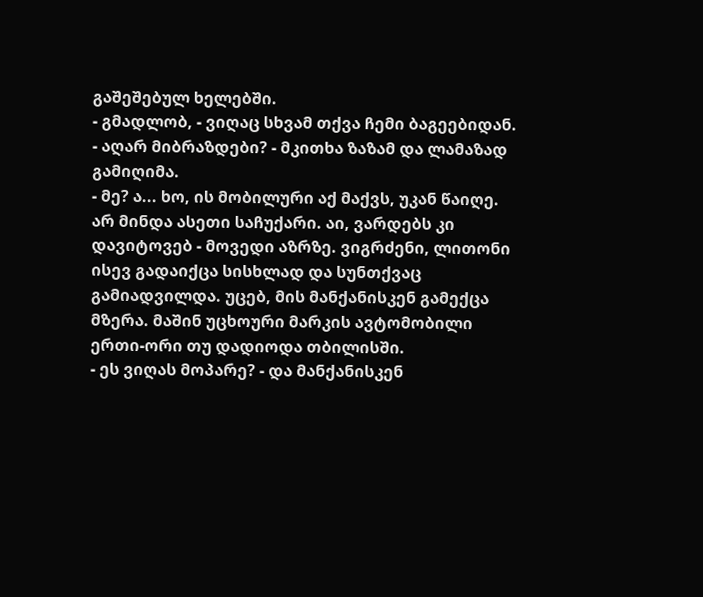გაშეშებულ ხელებში.
- გმადლობ, - ვიღაც სხვამ თქვა ჩემი ბაგეებიდან.
- აღარ მიბრაზდები? - მკითხა ზაზამ და ლამაზად გამიღიმა.
- მე? ა... ხო, ის მობილური აქ მაქვს, უკან წაიღე. არ მინდა ასეთი საჩუქარი. აი, ვარდებს კი დავიტოვებ - მოვედი აზრზე. ვიგრძენი, ლითონი ისევ გადაიქცა სისხლად და სუნთქვაც გამიადვილდა. უცებ, მის მანქანისკენ გამექცა მზერა. მაშინ უცხოური მარკის ავტომობილი ერთი-ორი თუ დადიოდა თბილისში.
- ეს ვიღას მოპარე? - და მანქანისკენ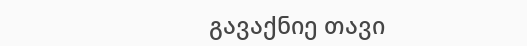გავაქნიე თავი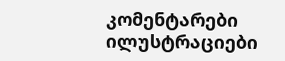კომენტარები ილუსტრაციები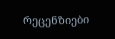რეცენზიები